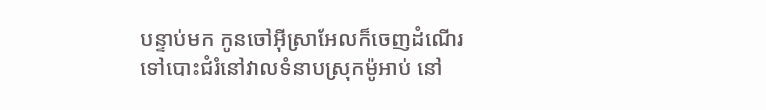បន្ទាប់មក កូនចៅអ៊ីស្រាអែលក៏ចេញដំណើរទៅបោះជំរំនៅវាលទំនាបស្រុកម៉ូអាប់ នៅ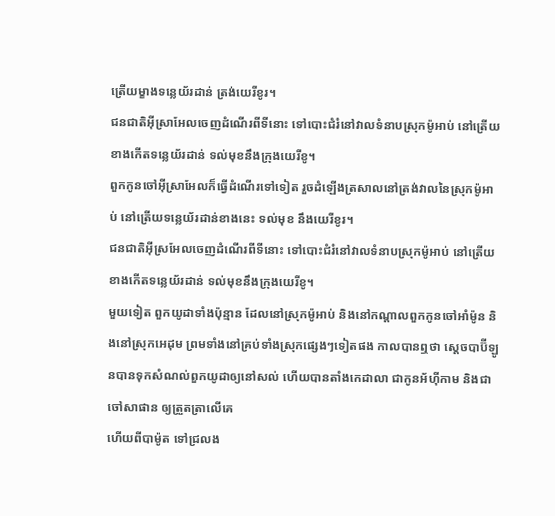ត្រើយម្ខាងទន្លេយ័រដាន់ ត្រង់យេរីខូរ។
ជនជាតិអ៊ីស្រាអែលចេញដំណើរពីទីនោះ ទៅបោះជំរំនៅវាលទំនាបស្រុកម៉ូអាប់ នៅត្រើយខាងកើតទន្លេយ័រដាន់ ទល់មុខនឹងក្រុងយេរីខូ។
ពួកកូនចៅអ៊ីស្រាអែលក៏ធ្វើដំណើរទៅទៀត រួចដំឡើងត្រសាលនៅត្រង់វាលនៃស្រុកម៉ូអាប់ នៅត្រើយទន្លេយ័រដាន់ខាងនេះ ទល់មុខ នឹងយេរីខូរ។
ជនជាតិអ៊ីស្រអែលចេញដំណើរពីទីនោះ ទៅបោះជំរំនៅវាលទំនាបស្រុកម៉ូអាប់ នៅត្រើយខាងកើតទន្លេយ័រដាន់ ទល់មុខនឹងក្រុងយេរីខូ។
មួយទៀត ពួកយូដាទាំងប៉ុន្មាន ដែលនៅស្រុកម៉ូអាប់ និងនៅកណ្ដាលពួកកូនចៅអាំម៉ូន និងនៅស្រុកអេដុម ព្រមទាំងនៅគ្រប់ទាំងស្រុកផ្សេងៗទៀតផង កាលបានឮថា ស្តេចបាប៊ីឡូនបានទុកសំណល់ពួកយូដាឲ្យនៅសល់ ហើយបានតាំងកេដាលា ជាកូនអ័ហ៊ីកាម និងជាចៅសាផាន ឲ្យត្រួតត្រាលើគេ
ហើយពីបាម៉ូត ទៅជ្រលង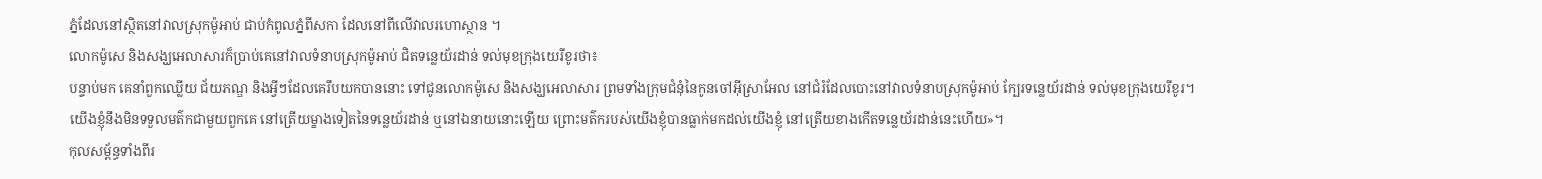ភ្នំដែលនៅស្ថិតនៅវាលស្រុកម៉ូអាប់ ជាប់កំពូលភ្នំពីសកា ដែលនៅពីលើវាលរហោស្ថាន ។
លោកម៉ូសេ និងសង្ឃអេលាសារក៏ប្រាប់គេនៅវាលទំនាបស្រុកម៉ូអាប់ ជិតទន្លេយ័រដាន់ ទល់មុខក្រុងយេរីខូរថា៖
បន្ទាប់មក គេនាំពួកឈ្លើយ ជ័យភណ្ឌ និងអ្វីៗដែលគេរឹបយកបាននោះ ទៅជូនលោកម៉ូសេ និងសង្ឃអេលាសារ ព្រមទាំងក្រុមជំនុំនៃកូនចៅអ៊ីស្រាអែល នៅជំរំដែលបោះនៅវាលទំនាបស្រុកម៉ូអាប់ ក្បែរទន្លេយ័រដាន់ ទល់មុខក្រុងយេរីខូរ។
យើងខ្ញុំនឹងមិនទទួលមត៌កជាមួយពួកគេ នៅត្រើយម្ខាងទៀតនៃទន្លេយ័រដាន់ ឬនៅឯនាយនោះឡើយ ព្រោះមត៌ករបស់យើងខ្ញុំបានធ្លាក់មកដល់យើងខ្ញុំ នៅត្រើយខាងកើតទន្លេយ័រដាន់នេះហើយ»។
កុលសម្ព័ន្ធទាំងពីរ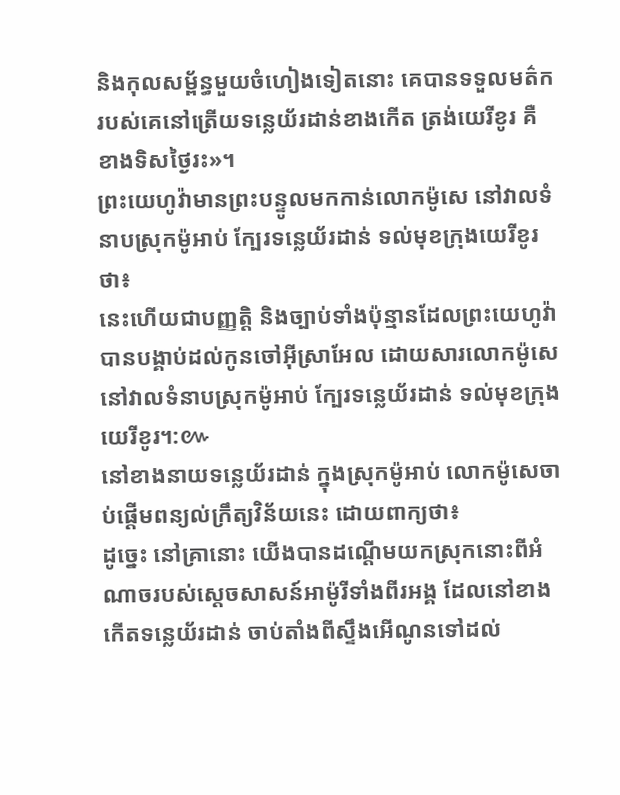និងកុលសម្ព័ន្ធមួយចំហៀងទៀតនោះ គេបានទទួលមត៌ករបស់គេនៅត្រើយទន្លេយ័រដាន់ខាងកើត ត្រង់យេរីខូរ គឺខាងទិសថ្ងៃរះ»។
ព្រះយេហូវ៉ាមានព្រះបន្ទូលមកកាន់លោកម៉ូសេ នៅវាលទំនាបស្រុកម៉ូអាប់ ក្បែរទន្លេយ័រដាន់ ទល់មុខក្រុងយេរីខូរ ថា៖
នេះហើយជាបញ្ញត្តិ និងច្បាប់ទាំងប៉ុន្មានដែលព្រះយេហូវ៉ាបានបង្គាប់ដល់កូនចៅអ៊ីស្រាអែល ដោយសារលោកម៉ូសេ នៅវាលទំនាបស្រុកម៉ូអាប់ ក្បែរទន្លេយ័រដាន់ ទល់មុខក្រុងយេរីខូរ។:៚
នៅខាងនាយទន្លេយ័រដាន់ ក្នុងស្រុកម៉ូអាប់ លោកម៉ូសេចាប់ផ្ដើមពន្យល់ក្រឹត្យវិន័យនេះ ដោយពាក្យថា៖
ដូច្នេះ នៅគ្រានោះ យើងបានដណ្ដើមយកស្រុកនោះពីអំណាចរបស់ស្តេចសាសន៍អាម៉ូរីទាំងពីរអង្គ ដែលនៅខាងកើតទន្លេយ័រដាន់ ចាប់តាំងពីស្ទឹងអើណូនទៅដល់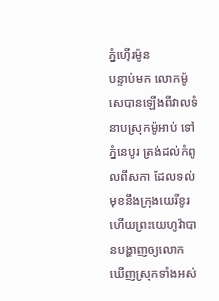ភ្នំហ៊ើរម៉ូន
បន្ទាប់មក លោកម៉ូសេបានឡើងពីវាលទំនាបស្រុកម៉ូអាប់ ទៅភ្នំនេបូរ ត្រង់ដល់កំពូលពីសកា ដែលទល់មុខនឹងក្រុងយេរីខូរ ហើយព្រះយេហូវ៉ាបានបង្ហាញឲ្យលោកឃើញស្រុកទាំងអស់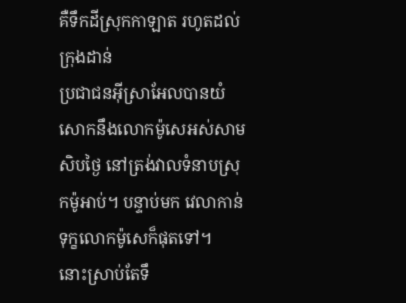គឺទឹកដីស្រុកកាឡាត រហូតដល់ក្រុងដាន់
ប្រជាជនអ៊ីស្រាអែលបានយំសោកនឹងលោកម៉ូសេអស់សាមសិបថ្ងៃ នៅត្រង់វាលទំនាបស្រុកម៉ូអាប់។ បន្ទាប់មក វេលាកាន់ទុក្ខលោកម៉ូសេក៏ផុតទៅ។
នោះស្រាប់តែទឹ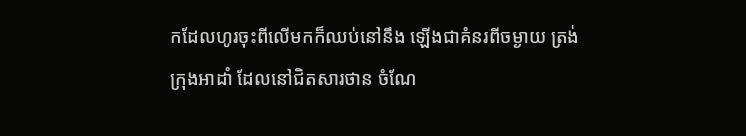កដែលហូរចុះពីលើមកក៏ឈប់នៅនឹង ឡើងជាគំនរពីចម្ងាយ ត្រង់ក្រុងអាដាំ ដែលនៅជិតសារថាន ចំណែ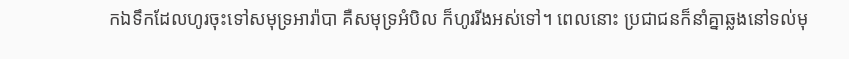កឯទឹកដែលហូរចុះទៅសមុទ្រអារ៉ាបា គឺសមុទ្រអំបិល ក៏ហូររីងអស់ទៅ។ ពេលនោះ ប្រជាជនក៏នាំគ្នាឆ្លងនៅទល់មុ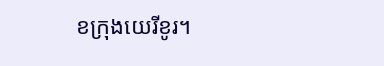ខក្រុងយេរីខូរ។